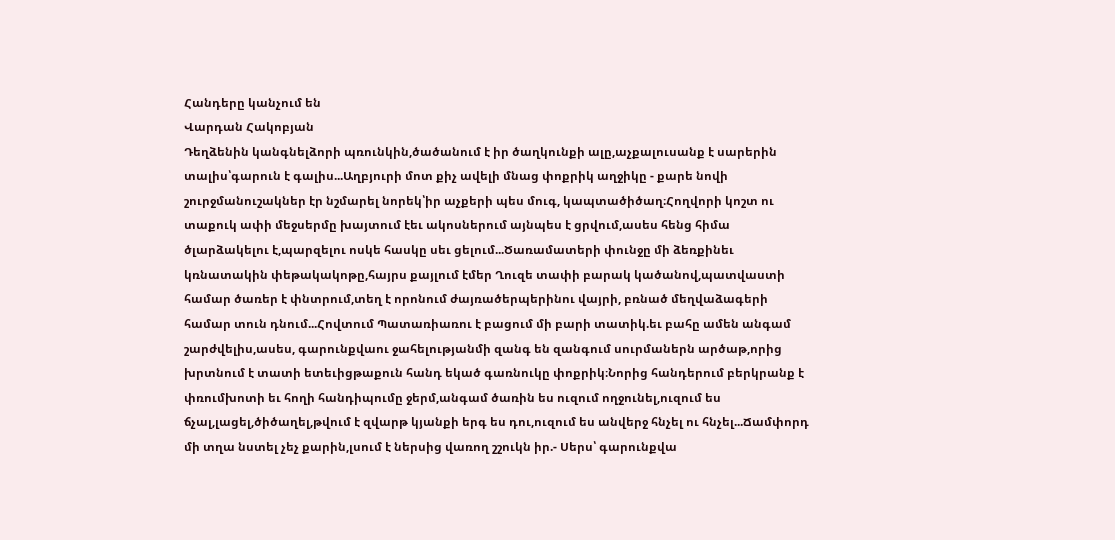Հանդերը կանչում են
Վարդան Հակոբյան
Դեղձենին կանգնելձորի պռունկին,ծածանում է իր ծաղկունքի ալը,աչքալուսանք է սարերին տալիս՝գարուն է գալիս...Աղբյուրի մոտ քիչ ավելի մնաց փոքրիկ աղջիկը - քարե նովի շուրջմանուշակներ էր նշմարել նորեկ՝իր աչքերի պես մուգ, կապտածիծաղ։Հողվորի կոշտ ու տաքուկ ափի մեջսերմը խայտում էեւ ակոսներում այնպես է ցրվում,ասես հենց հիմա ծլարձակելու է,պարզելու ոսկե հասկը սեւ ցելում...Ծառամատերի փունջը մի ձեռքինեւ կռնատակին փեթակակոթը,հայրս քայլում էմեր Ղուզե տափի բարակ կածանով,պատվաստի համար ծառեր է փնտրում,տեղ է որոնում ժայռածերպերինու վայրի, բռնած մեղվաձագերի համար տուն դնում...Հովտում Պատառիառու է բացում մի բարի տատիկ.եւ բահը ամեն անգամ շարժվելիս,ասես, գարունքվաու ջահելությանմի զանգ են զանգում սուրմաներն արծաթ,որից խրտնում է տատի ետեւիցթաքուն հանդ եկած գառնուկը փոքրիկ։Նորից հանդերում բերկրանք է փռումխոտի եւ հողի հանդիպումը ջերմ,անգամ ծառին ես ուզում ողջունել,ուզում ես ճչալ,լացել,ծիծաղել,թվում է զվարթ կյանքի երգ ես դու,ուզում ես անվերջ հնչել ու հնչել...Ճամփորդ մի տղա նստել չեչ քարին,լսում է ներսից վառող շշուկն իր.- Սերս՝ գարունքվա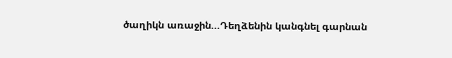ծաղիկն առաջին...Դեղձենին կանգնել գարնան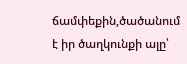ճամփեքին,ծածանում է իր ծաղկունքի ալը՝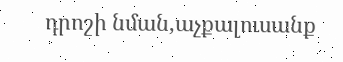դրոշի նման,աչքալուսանք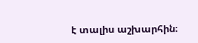է տալիս աշխարհին։